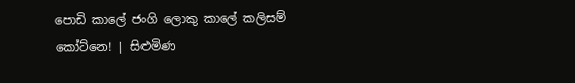පොඩි කාලේ ජංගි ලොකු කාලේ කලිසම් කෝට්නෙ! | සිළුමිණ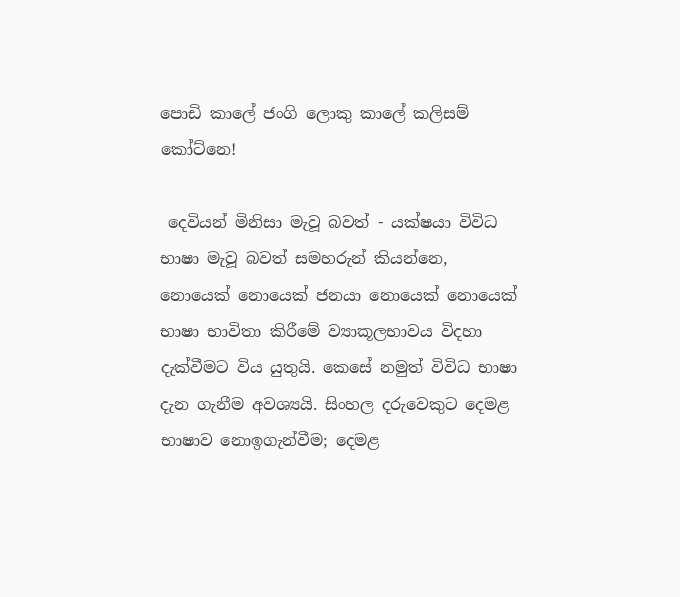පොඩි කාලේ ජංගි ලොකු කාලේ කලිසම් කෝට්නෙ!

 දෙවියන් මිනිසා මැවූ බවත් - යක්ෂයා විවිධ භාෂා මැවූ බවත් සමහරුන් කියන්නෙ, නොයෙක් නොයෙක් ජනයා නොයෙක් නොයෙක් භාෂා භාවිතා කිරීමේ ව්‍යාකූලභාවය විදහා දැක්වීමට විය යුතුයි. කෙසේ නමුත් විවිධ භාෂා දැන ගැනීම අවශ්‍යයි. සිංහල දරුවෙකුට දෙමළ භාෂාව නොඉගැන්වීම; දෙමළ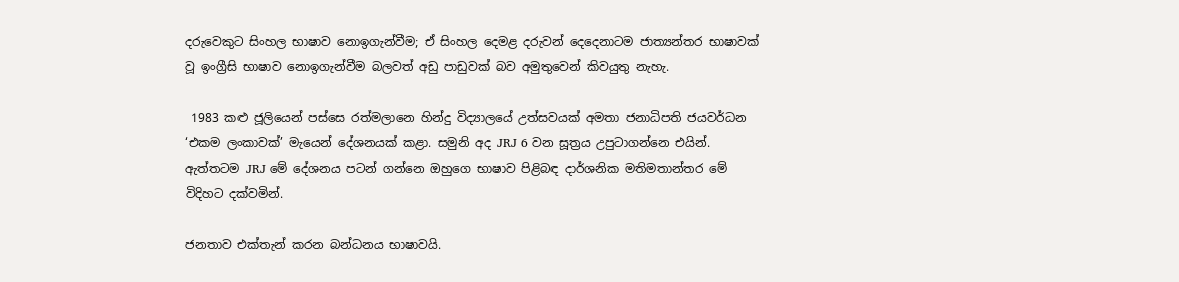දරුවෙකුට සිංහල භාෂාව නොඉගැන්වීම; ඒ සිංහල දෙමළ දරුවන් දෙදෙනාටම ජාත්‍යන්තර භාෂාවක් වූ ඉංග්‍රීසි භාෂාව නොඉගැන්වීම බලවත් අඩු පාඩුවක් බව අමුතුවෙන් කිවයුතු නැහැ.

 1983 කළු ජූලියෙන් පස්සෙ රත්මලානෙ හින්දු විද්‍යාලයේ උත්සවයක් අමතා ජනාධිපති ජයවර්ධන ‘එකම ලංකාවක්’ මැයෙන් දේශනයක් කළා. සමුනි අද JRJ 6 වන සූත්‍රය උපුටාගන්නෙ එයින්. ඇත්තටම JRJ මේ දේශනය පටන් ගන්නෙ ඔහුගෙ භාෂාව පිළිබඳ දාර්ශනික මතිමතාන්තර මේ විදිහට දක්වමින්.

ජනතාව එක්තැන් කරන බන්ධනය භාෂාවයි.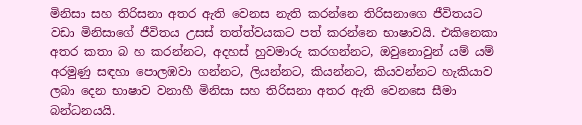මිනිසා සහ තිරිසනා අතර ඇති වෙනස නැති කරන්නෙ තිරිසනාගෙ ජීවිතයට වඩා මිනිසාගේ ජීවිතය උසස් තත්ත්වයකට පත් කරන්නෙ භාෂාවයි. එකිනෙකා අතර කතා බ හ කරන්නට, අදහස් හුවමාරු කරගන්නට, ඔවුනොවුන් යම් යම් අරමුණු සඳහා පොලඹවා ගන්නට, ලියන්නට, කියන්නට, කියවන්නට හැකියාව ලබා දෙන භාෂාව වනාහී මිනිසා සහ තිරිසනා අතර ඇති වෙනසෙ සීමා බන්ධනයයි.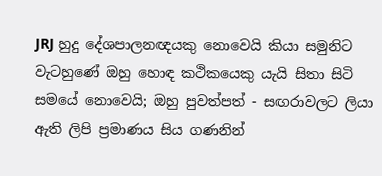JRJ හුදු දේශපාලනඥයකු නොවෙයි කියා සමුනිට වැටහුණේ ඔහු හොඳ කථිකයෙකු යැයි සිතා සිටි සමයේ ‍නොවෙයි; ඔහු පුවත්පත් - සඟරාවලට ලියා ඇති ලිපි ප්‍රමාණය සිය ගණනින්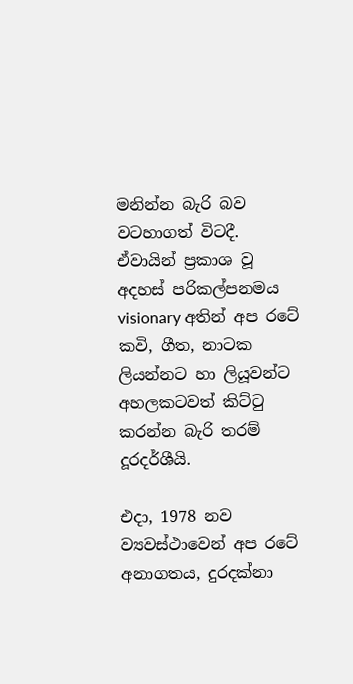මනින්න බැරි බව වටහාගත් විටදී. ඒවායින් ප්‍රකාශ වූ අදහස් පරිකල්පනමය visionary අතින් අප රටේ කවි, ගීත, නාටක ලියන්නට හා ලියූවන්ට අහලකටවත් කිට්ටු කරන්න බැරි තරම් දූරදර්ශීයි.

එදා, 1978 නව ව්‍යවස්ථාවෙන් අප රටේ අනාගතය, දුරදක්නා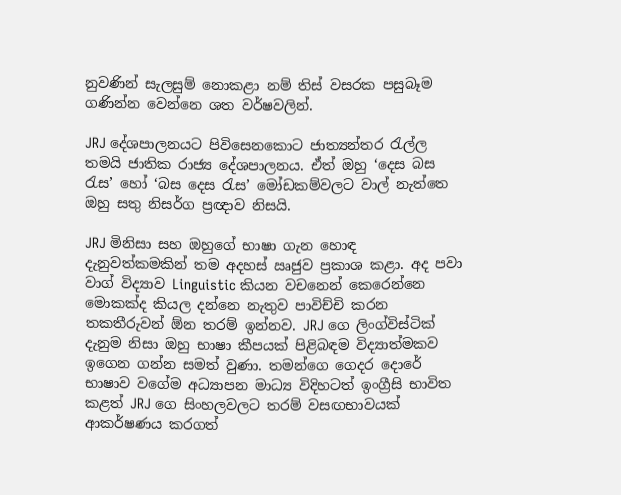නුවණින් සැලසුම් නොකළා නම් තිස් වසරක පසුබෑම ගණින්න වෙන්නෙ ශත වර්ෂවලින්.

JRJ දේශපාලනයට පිවිසෙනකොට ජාත්‍යන්තර රැල්ල තමයි ජාතික රාජ්‍ය දේශපාලනය. ඒත් ඔහු ‘දෙස බස රැස’ හෝ ‘බස දෙස රැස’ මෝඩකම්වලට වාල් නැත්තෙ ඔහු සතු නිසර්ග ප්‍රඥාව නිසයි.

JRJ මිනිසා සහ ඔහුගේ භාෂා ගැන හොඳ දැනුවත්කමකින් තම අදහස් ඍජුව ප්‍රකාශ කළා. අද පවා වාග් විද්‍යාව Linguistic කියන වචනෙන් කෙරෙන්නෙ මොකක්ද කියල දන්නෙ නැතුව පාවිච්චි කරන තකතීරුවන් ඕන තරම් ඉන්නව. JRJ ගෙ ලිංග්විස්ටික් දැනුම නිසා ඔහු භාෂා කීපයක් පිළිබඳම විද්‍යාත්මකව ඉගෙන ගන්න සමත් වුණා. තමන්ගෙ ගෙදර දොරේ භාෂාව වගේම අධ්‍යාපන මාධ්‍ය විදිහටත් ඉංග්‍රීසි භාවිත කළත් JRJ ගෙ සිංහලවලට තරම් වසඟභාවයක් ආකර්ෂණය කරගත්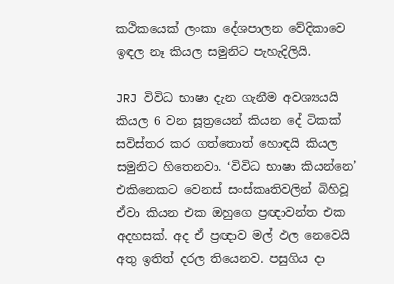කථිකයෙක් ලංකා දේශපාලන වේදිකාවෙ ඉඳල නෑ කියල සමුනිට පැහැදිලියි.

JRJ විවිධ භාෂා දැන ගැනීම අවශ්‍යයයි කියල 6 වන සූත්‍රයෙන් කියන දේ ටිකක් සවිස්තර කර ගත්තොත් හොඳයි කියල සමුනිට හිතෙනවා. ‘විවිධ භාෂා කියන්නෙ’ එකිනෙකට වෙනස් සංස්කෘතිවලින් බිහිවූ ඒවා කියන එක ඔහුගෙ ප්‍රඥාවන්ත එක අදහසක්. අද ඒ ප්‍රඥාව මල් ඵල නෙවෙයි අතු ඉතිත් දරල තියෙනව. පසුගිය දා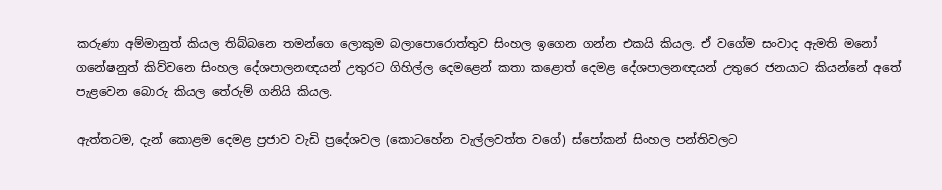කරුණා අම්මානුත් කියල තිබ්බනෙ තමන්ගෙ ලොකුම බලාපොරොත්තුව සිංහල ඉගෙන ගන්න එකයි කියල. ඒ වගේම සංවාද ඇමති මනෝ ගනේෂනුත් කිව්වනෙ සිංහල දේශපාලනඥයන් උතුරට ගිහිල්ල දෙමළෙන් කතා කළොත් දෙමළ දේශපාලනඥයන් උතුරෙ ජනයාට කියන්නේ අතේ පැළවෙන බොරු කියල තේරුම් ගනියි කියල.

ඇත්තටම, දැන් කොළම දෙමළ ප්‍රජාව වැඩි ප්‍රදේශවල (කොටහේන වැල්ලවත්ත වගේ) ස්පෝකන් සිංහල පන්තිවලට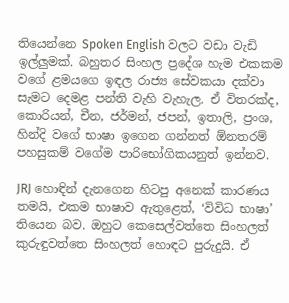තියෙන්නෙ Spoken English වලට වඩා වැඩි ඉල්ලුමක්. බහුතර සිංහල ප්‍රදේශ හැම එකකම වගේ ළමයගෙ ඉඳල රාජ්‍ය සේවකයා දක්වා සැමට දෙමළ පන්ති වැහි වැහැල. ඒ විතරක්ද, කොරියන්, චීන, ජර්මන්, ජපන්, ඉතාලි, ප්‍රංශ, හින්දි වගේ භාෂා ඉගෙන ගන්නත් ඕනතරම් පහසුකම් වගේම පාරිභෝගිකයනුත් ඉන්නව.

JRJ හොඳින් දැනගෙන හිටපු අනෙක් කාරණය තමයි, එකම භාෂාව ඇතුළෙත්, ‘විවිධ භාෂා’ තියෙන බව. ඔහුට කෙසෙල්වත්තෙ සිංහලත් කුරුඳුවත්තෙ සිංහලත් හොඳට පුරුදුයි. ඒ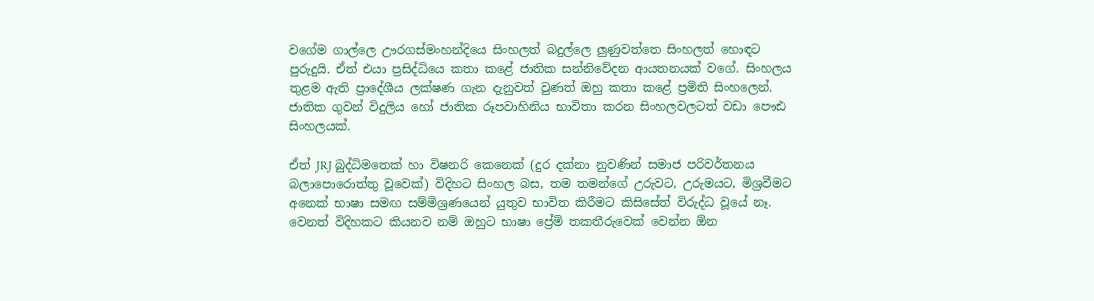වගේම ගාල්ලෙ ඌරගස්මංහන්දියෙ සිංහලත් බදුල්ලෙ ලුණුවත්තෙ සිංහලත් හොඳට පුරුදුයි. ඒත් එයා ප්‍රසිද්ධියෙ කතා කළේ ජාතික සන්නිවේදන ආයතනයක් වගේ. සිංහලය තුළම ඇති ප්‍රාදේශීය ලක්ෂණ ගැන දැනුවත් වුණත් ඔහු කතා කළේ ප්‍රමිති සිංහලෙන්. ජාතික ගුවන් විදුලිය හෝ ජාතික රූපවාහිනිය භාවිතා කරන සිංහලවලටත් වඩා පෞඪ සිංහලයක්.

ඒත් JRJ බුද්ධිමතෙක් හා විෂනරි කෙනෙක් (දුර දක්නා නුවණින් සමාජ පරිවර්තනය බලාපොරොත්තු වූවෙක්) විදිහට සිංහල බස, තම තමන්ගේ උරුවට, උරුමයට, මිශ්‍රවීමට අනෙක් භාෂා සමඟ සම්මිශ්‍රණයෙන් යුතුව භාවිත කිරීමට කිසිසේත් විරුද්ධ වූයේ නෑ. වෙනත් විදිහකට කියනව නම් ඔහුට භාෂා ප්‍රේමි තකතීරුවෙක් වෙන්න ඕන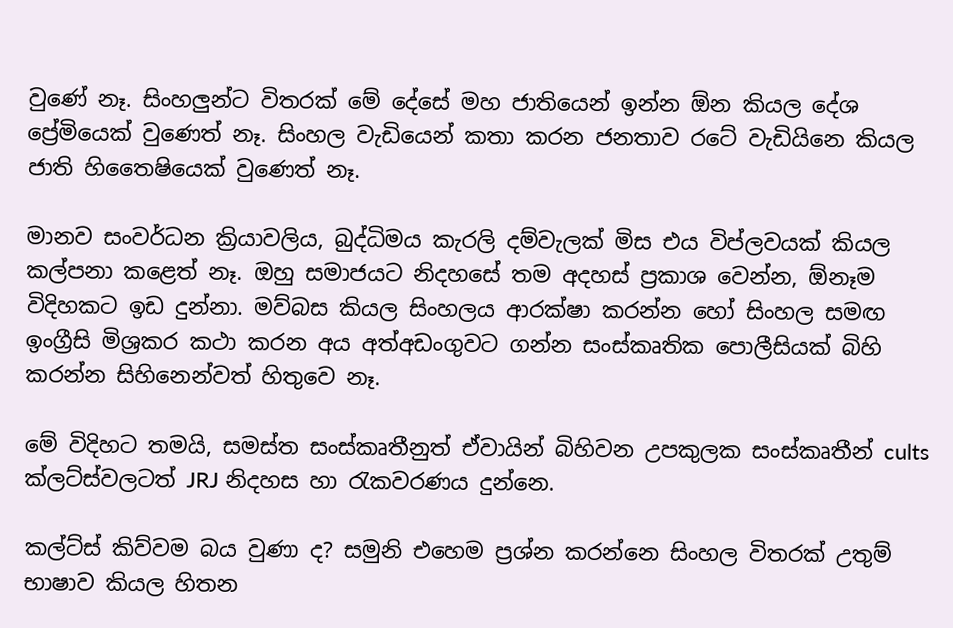වුණේ නෑ. සිංහලුන්ට විතරක් මේ දේසේ මහ ජාතියෙන් ඉන්න ඕන කියල දේශ ප්‍රේමියෙක් වුණෙත් නෑ. සිංහල වැඩියෙන් කතා කරන ජනතාව රටේ වැඩියිනෙ කියල ජාති හිතෛෂියෙක් වුණෙත් නෑ.

මානව සංවර්ධන ක්‍රියාවලිය, බුද්ධිමය කැරලි දම්වැලක් මිස එය විප්ලවයක් කියල කල්පනා කළෙත් නෑ. ඔහු සමාජයට නිදහසේ තම අදහස් ප්‍රකාශ වෙන්න, ඕනෑම විදිහකට ඉඩ දුන්නා. මව්බස කියල සිංහලය ආරක්ෂා කරන්න හෝ සිංහල සමඟ ඉංග්‍රීසි මිශ්‍රකර කථා කරන අය අත්අඩංගුවට ගන්න සංස්කෘතික පොලීසියක් බිහි කරන්න සිහිනෙන්වත් හිතුවෙ නෑ.

මේ විදිහට තමයි, සමස්ත සංස්කෘතීනුත් ඒවායින් බිහිවන උපකුලක සංස්කෘතීන් cults ක්ලට්ස්වලටත් JRJ නිදහස හා රැකවරණය දුන්නෙ.

කල්ට්ස් කිව්වම බය වුණා ද? සමුනි එහෙම ප්‍රශ්න කරන්නෙ සිංහල විතරක් උතුම් භාෂාව කියල හිතන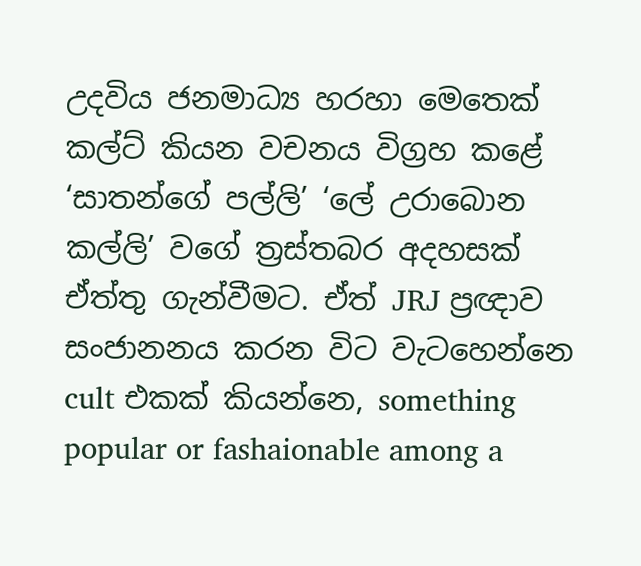උදවිය ජනමාධ්‍ය හරහා මෙතෙක් කල්ට් කියන වචනය විග්‍රහ කළේ ‘සාතන්ගේ පල්ලි’ ‘ලේ උරාබොන කල්ලි’ වගේ ත්‍රස්තබර අදහසක් ඒත්තු ගැන්වීමට. ඒත් JRJ ප්‍රඥාව සංජානනය කරන විට වැටහෙන්නෙ cult එකක් කියන්නෙ, something popular or fashaionable among a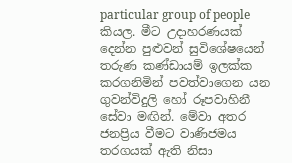particular group of people කියල. මීට උදාහරණයක් දෙන්න පුළුවන් සුවිශේෂයෙන් තරුණ කණ්ඩායම් ඉලක්ක කරගනිමින් පවත්වාගෙන යන ගුවන්විදුලි හෝ රූපවාහිනී සේවා මඟින්. මේවා අතර ජනප්‍රිය වීමට වාණිජමය තරගයක් ඇති නිසා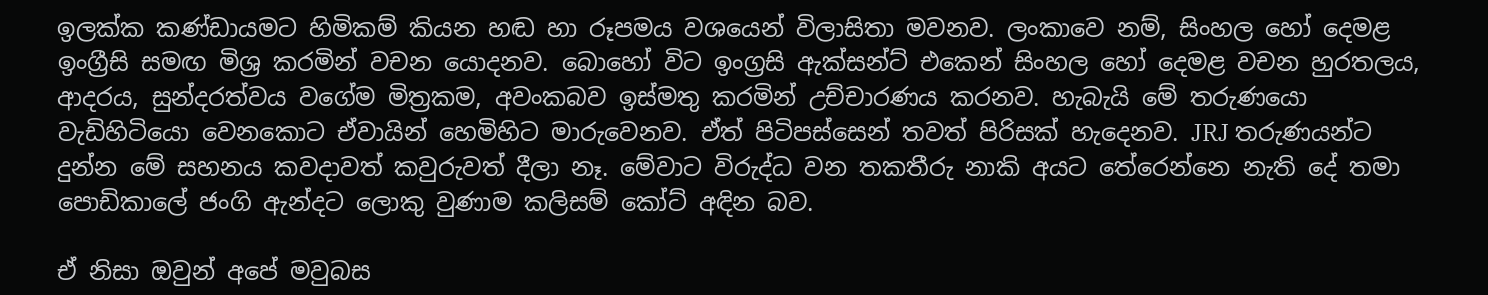ඉලක්ක කණ්ඩායමට හිමිකම් කියන හඬ හා රූපමය වශයෙන් විලාසිතා මවනව. ලංකාවෙ නම්, සිංහල හෝ දෙමළ ඉංග්‍රීසි සමඟ මිශ්‍ර කරමින් වචන යොදනව. බොහෝ විට ඉංග්‍රසි ඇක්සන්ට් එකෙන් සිංහල හෝ දෙමළ වචන හුරතලය, ආදරය, සුන්දරත්වය වගේම මිත්‍රකම, අවංකබව ඉස්මතු කරමින් උච්චාරණය කරනව. හැබැයි මේ තරුණයො වැඩිහිටියො වෙනකොට ඒවායින් හෙමිහිට මාරුවෙනව. ඒත් පිටිපස්සෙන් තවත් පිරිසක් හැදෙනව. JRJ තරුණයන්ට දුන්න මේ සහනය කවදාවත් කවුරුවත් දීලා නෑ. මේවාට විරුද්ධ වන තකතීරු නාකි අයට තේරෙන්නෙ නැති දේ තමා පොඩිකාලේ ජංගි ඇන්දට ලොකු වුණාම කලිසම් කෝට් අඳින බව.

ඒ නිසා ඔවුන් අපේ මවුබස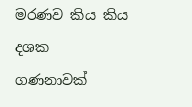මරණව කිය කිය දශක ගණනාවක්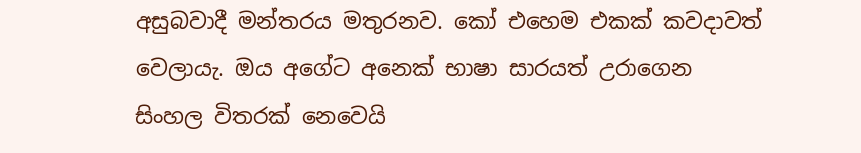අසුබවාදී මන්තරය මතුරනව. කෝ එහෙම එකක් කවදාවත් වෙලායැ. ඔය අගේට අනෙක් භාෂා සාරයත් උරාගෙන සිංහල විතරක් නෙවෙයි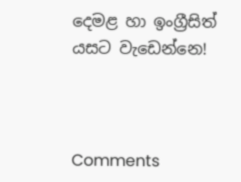දෙමළ හා ඉංග්‍රීසිත් යසට වැඩෙන්නෙ!



Comments